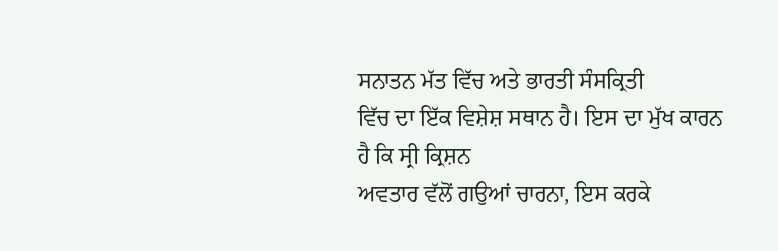ਸਨਾਤਨ ਮੱਤ ਵਿੱਚ ਅਤੇ ਭਾਰਤੀ ਸੰਸਕ੍ਰਿਤੀ
ਵਿੱਚ ਦਾ ਇੱਕ ਵਿਸ਼ੇਸ਼ ਸਥਾਨ ਹੈ। ਇਸ ਦਾ ਮੁੱਖ ਕਾਰਨ ਹੈ ਕਿ ਸ੍ਰੀ ਕ੍ਰਿਸ਼ਨ
ਅਵਤਾਰ ਵੱਲੋਂ ਗਉਆਂ ਚਾਰਨਾ, ਇਸ ਕਰਕੇ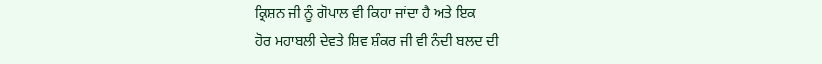ਕ੍ਰਿਸ਼ਨ ਜੀ ਨੂੰ ਗੋਪਾਲ ਵੀ ਕਿਹਾ ਜਾਂਦਾ ਹੈ ਅਤੇ ਇਕ
ਹੋਰ ਮਹਾਬਲੀ ਦੇਵਤੇ ਸ਼ਿਵ ਸ਼ੰਕਰ ਜੀ ਵੀ ਨੰਦੀ ਬਲਦ ਦੀ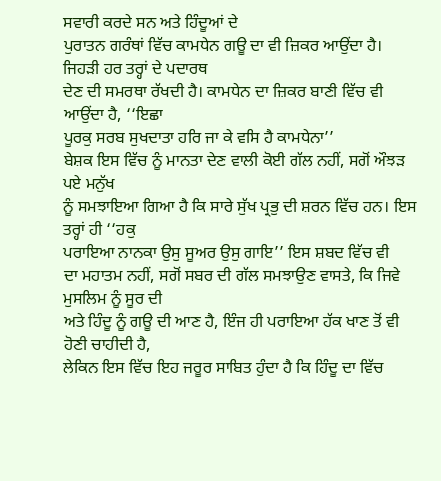ਸਵਾਰੀ ਕਰਦੇ ਸਨ ਅਤੇ ਹਿੰਦੂਆਂ ਦੇ
ਪੁਰਾਤਨ ਗਰੰਥਾਂ ਵਿੱਚ ਕਾਮਧੇਨ ਗਊ ਦਾ ਵੀ ਜ਼ਿਕਰ ਆਉਂਦਾ ਹੈ। ਜਿਹੜੀ ਹਰ ਤਰ੍ਹਾਂ ਦੇ ਪਦਾਰਥ
ਦੇਣ ਦੀ ਸਮਰਥਾ ਰੱਖਦੀ ਹੈ। ਕਾਮਧੇਨ ਦਾ ਜ਼ਿਕਰ ਬਾਣੀ ਵਿੱਚ ਵੀ ਆਉਂਦਾ ਹੈ, ‘‘ਇਛਾ
ਪੂਰਕੁ ਸਰਬ ਸੁਖਦਾਤਾ ਹਰਿ ਜਾ ਕੇ ਵਸਿ ਹੈ ਕਾਮਧੇਨਾ’’
ਬੇਸ਼ਕ ਇਸ ਵਿੱਚ ਨੂੰ ਮਾਨਤਾ ਦੇਣ ਵਾਲੀ ਕੋਈ ਗੱਲ ਨਹੀਂ, ਸਗੋਂ ਔਝੜ ਪਏ ਮਨੁੱਖ
ਨੂੰ ਸਮਝਾਇਆ ਗਿਆ ਹੈ ਕਿ ਸਾਰੇ ਸੁੱਖ ਪ੍ਰਭੁ ਦੀ ਸ਼ਰਨ ਵਿੱਚ ਹਨ। ਇਸ ਤਰ੍ਹਾਂ ਹੀ ‘‘ਹਕੁ
ਪਰਾਇਆ ਨਾਨਕਾ ਉਸੁ ਸੂਅਰ ਉਸੁ ਗਾਇ’’ ਇਸ ਸ਼ਬਦ ਵਿੱਚ ਵੀ
ਦਾ ਮਹਾਤਮ ਨਹੀਂ, ਸਗੋਂ ਸਬਰ ਦੀ ਗੱਲ ਸਮਝਾਉਣ ਵਾਸਤੇ, ਕਿ ਜਿਵੇ ਮੁਸਲਿਮ ਨੂੰ ਸੂਰ ਦੀ
ਅਤੇ ਹਿੰਦੂ ਨੂੰ ਗਊ ਦੀ ਆਣ ਹੈ, ਇੰਜ ਹੀ ਪਰਾਇਆ ਹੱਕ ਖਾਣ ਤੋਂ ਵੀ ਹੋਣੀ ਚਾਹੀਦੀ ਹੈ,
ਲੇਕਿਨ ਇਸ ਵਿੱਚ ਇਹ ਜਰੂਰ ਸਾਬਿਤ ਹੁੰਦਾ ਹੈ ਕਿ ਹਿੰਦੂ ਦਾ ਵਿੱਚ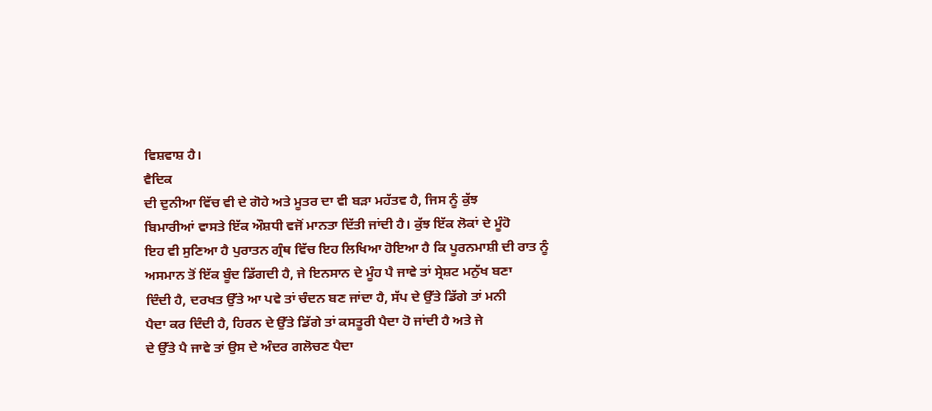ਵਿਸ਼ਵਾਸ਼ ਹੈ।
ਵੈਦਿਕ
ਦੀ ਦੁਨੀਆ ਵਿੱਚ ਵੀ ਦੇ ਗੋਹੇ ਅਤੇ ਮੂਤਰ ਦਾ ਵੀ ਬੜਾ ਮਹੱਤਵ ਹੈ, ਜਿਸ ਨੂੰ ਕੁੱਝ
ਬਿਮਾਰੀਆਂ ਵਾਸਤੇ ਇੱਕ ਔਸ਼ਧੀ ਵਜੋਂ ਮਾਨਤਾ ਦਿੱਤੀ ਜਾਂਦੀ ਹੈ। ਕੁੱਝ ਇੱਕ ਲੋਕਾਂ ਦੇ ਮੂੰਹੋ
ਇਹ ਵੀ ਸੁਣਿਆ ਹੈ ਪੁਰਾਤਨ ਗ੍ਰੰਥ ਵਿੱਚ ਇਹ ਲਿਖਿਆ ਹੋਇਆ ਹੈ ਕਿ ਪੂਰਨਮਾਸ਼ੀ ਦੀ ਰਾਤ ਨੂੰ
ਅਸਮਾਨ ਤੋਂ ਇੱਕ ਬੂੰਦ ਡਿੱਗਦੀ ਹੈ, ਜੇ ਇਨਸਾਨ ਦੇ ਮੂੰਹ ਪੈ ਜਾਵੇ ਤਾਂ ਸ੍ਰੇਸ਼ਟ ਮਨੁੱਖ ਬਣਾ
ਦਿੰਦੀ ਹੈ, ਦਰਖਤ ਉੱਤੇ ਆ ਪਵੇ ਤਾਂ ਚੰਦਨ ਬਣ ਜਾਂਦਾ ਹੈ, ਸੱਪ ਦੇ ਉੱਤੇ ਡਿੱਗੇ ਤਾਂ ਮਨੀ
ਪੈਦਾ ਕਰ ਦਿੰਦੀ ਹੈ, ਹਿਰਨ ਦੇ ਉੱਤੇ ਡਿੱਗੇ ਤਾਂ ਕਸਤੂਰੀ ਪੈਦਾ ਹੋ ਜਾਂਦੀ ਹੈ ਅਤੇ ਜੇ
ਦੇ ਉੱਤੇ ਪੈ ਜਾਵੇ ਤਾਂ ਉਸ ਦੇ ਅੰਦਰ ਗਲੋਚਣ ਪੈਦਾ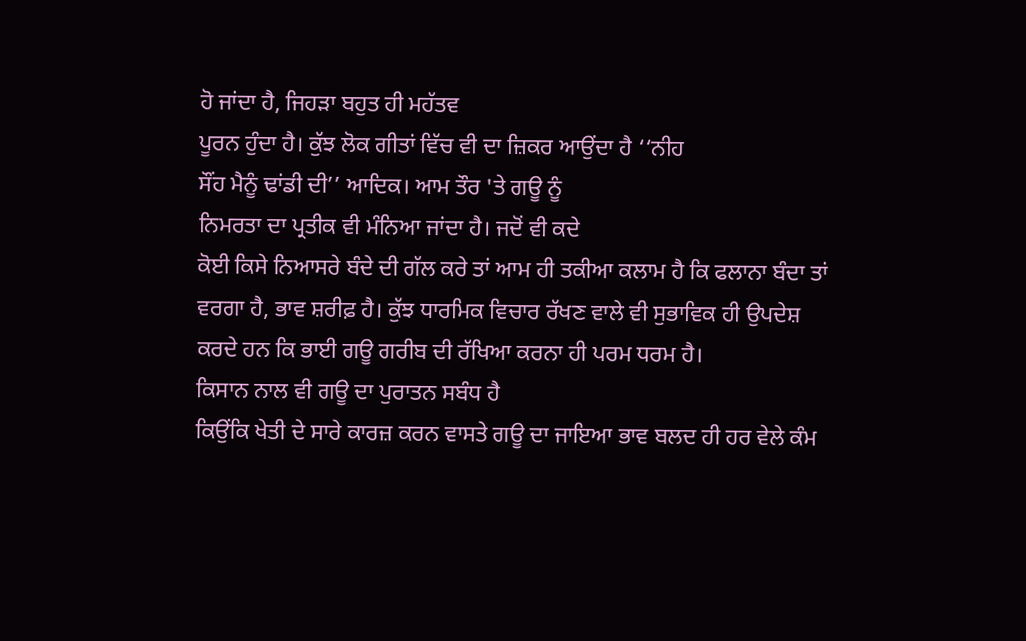ਹੋ ਜਾਂਦਾ ਹੈ, ਜਿਹੜਾ ਬਹੁਤ ਹੀ ਮਹੱਤਵ
ਪੂਰਨ ਹੁੰਦਾ ਹੈ। ਕੁੱਝ ਲੋਕ ਗੀਤਾਂ ਵਿੱਚ ਵੀ ਦਾ ਜ਼ਿਕਰ ਆਉਂਦਾ ਹੈ ‘‘ਨੀਹ
ਸੌਂਹ ਮੈਨੂੰ ਢਾਂਡੀ ਦੀ’’ ਆਦਿਕ। ਆਮ ਤੌਰ 'ਤੇ ਗਊ ਨੂੰ
ਨਿਮਰਤਾ ਦਾ ਪ੍ਰਤੀਕ ਵੀ ਮੰਨਿਆ ਜਾਂਦਾ ਹੈ। ਜਦੋਂ ਵੀ ਕਦੇ
ਕੋਈ ਕਿਸੇ ਨਿਆਸਰੇ ਬੰਦੇ ਦੀ ਗੱਲ ਕਰੇ ਤਾਂ ਆਮ ਹੀ ਤਕੀਆ ਕਲਾਮ ਹੈ ਕਿ ਫਲਾਨਾ ਬੰਦਾ ਤਾਂ
ਵਰਗਾ ਹੈ, ਭਾਵ ਸ਼ਰੀਫ਼ ਹੈ। ਕੁੱਝ ਧਾਰਮਿਕ ਵਿਚਾਰ ਰੱਖਣ ਵਾਲੇ ਵੀ ਸੁਭਾਵਿਕ ਹੀ ਉਪਦੇਸ਼
ਕਰਦੇ ਹਨ ਕਿ ਭਾਈ ਗਊ ਗਰੀਬ ਦੀ ਰੱਖਿਆ ਕਰਨਾ ਹੀ ਪਰਮ ਧਰਮ ਹੈ।
ਕਿਸਾਨ ਨਾਲ ਵੀ ਗਊ ਦਾ ਪੁਰਾਤਨ ਸਬੰਧ ਹੈ
ਕਿਉਂਕਿ ਖੇਤੀ ਦੇ ਸਾਰੇ ਕਾਰਜ਼ ਕਰਨ ਵਾਸਤੇ ਗਊ ਦਾ ਜਾਇਆ ਭਾਵ ਬਲਦ ਹੀ ਹਰ ਵੇਲੇ ਕੰਮ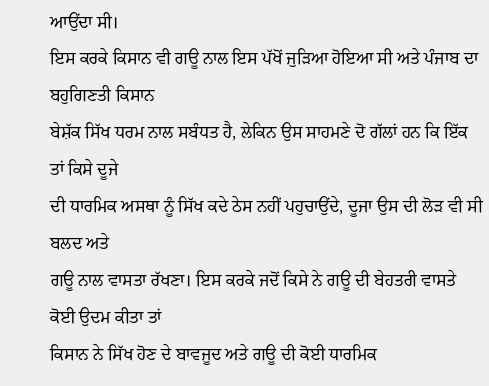ਆਉਂਦਾ ਸੀ।
ਇਸ ਕਰਕੇ ਕਿਸਾਨ ਵੀ ਗਊ ਨਾਲ ਇਸ ਪੱਖੋਂ ਜੁੜਿਆ ਹੋਇਆ ਸੀ ਅਤੇ ਪੰਜਾਬ ਦਾ ਬਹੁਗਿਣਤੀ ਕਿਸਾਨ
ਬੇਸ਼ੱਕ ਸਿੱਖ ਧਰਮ ਨਾਲ ਸਬੰਧਤ ਹੈ, ਲੇਕਿਨ ਉਸ ਸਾਹਮਣੇ ਦੋ ਗੱਲਾਂ ਹਨ ਕਿ ਇੱਕ ਤਾਂ ਕਿਸੇ ਦੂਜੇ
ਦੀ ਧਾਰਮਿਕ ਅਸਥਾ ਨੂੰ ਸਿੱਖ ਕਦੇ ਠੇਸ ਨਹੀਂ ਪਹੁਚਾਉਂਦੇ, ਦੂਜਾ ਉਸ ਦੀ ਲੋੜ ਵੀ ਸੀ ਬਲਦ ਅਤੇ
ਗਊ ਨਾਲ ਵਾਸਤਾ ਰੱਖਣਾ। ਇਸ ਕਰਕੇ ਜਦੋਂ ਕਿਸੇ ਨੇ ਗਊ ਦੀ ਬੇਹਤਰੀ ਵਾਸਤੇ ਕੋਈ ਉਦਮ ਕੀਤਾ ਤਾਂ
ਕਿਸਾਨ ਨੇ ਸਿੱਖ ਹੋਣ ਦੇ ਬਾਵਜੂਦ ਅਤੇ ਗਊ ਦੀ ਕੋਈ ਧਾਰਮਿਕ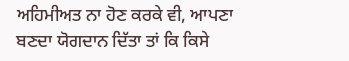ਅਹਿਮੀਅਤ ਨਾ ਹੋਣ ਕਰਕੇ ਵੀ, ਆਪਣਾ
ਬਣਦਾ ਯੋਗਦਾਨ ਦਿੱਤਾ ਤਾਂ ਕਿ ਕਿਸੇ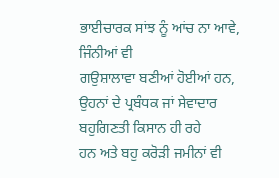ਭਾਈਚਾਰਕ ਸਾਂਝ ਨੂੰ ਆਂਚ ਨਾ ਆਵੇ, ਜਿੰਨੀਆਂ ਵੀ
ਗਉਸ਼ਾਲਾਵਾ ਬਣੀਆਂ ਹੋਈਆਂ ਹਨ, ਉਹਨਾਂ ਦੇ ਪ੍ਰਬੰਧਕ ਜਾਂ ਸੇਵਾਦਾਰ ਬਹੁਗਿਣਤੀ ਕਿਸਾਨ ਹੀ ਰਹੇ
ਹਨ ਅਤੇ ਬਹੁ ਕਰੋੜੀ ਜਮੀਨਾਂ ਵੀ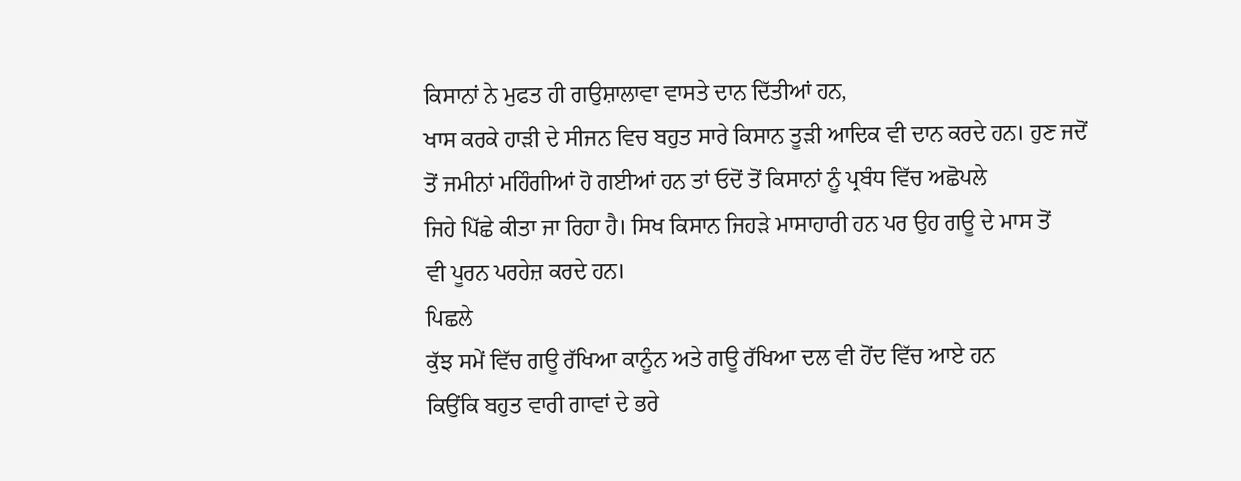ਕਿਸਾਨਾਂ ਨੇ ਮੁਫਤ ਹੀ ਗਉਸ਼ਾਲਾਵਾ ਵਾਸਤੇ ਦਾਨ ਦਿੱਤੀਆਂ ਹਨ,
ਖਾਸ ਕਰਕੇ ਹਾੜੀ ਦੇ ਸੀਜਨ ਵਿਚ ਬਹੁਤ ਸਾਰੇ ਕਿਸਾਨ ਤੂੜੀ ਆਦਿਕ ਵੀ ਦਾਨ ਕਰਦੇ ਹਨ। ਹੁਣ ਜਦੋਂ
ਤੋਂ ਜਮੀਨਾਂ ਮਹਿੰਗੀਆਂ ਹੋ ਗਈਆਂ ਹਨ ਤਾਂ ਓਦੋਂ ਤੋਂ ਕਿਸਾਨਾਂ ਨੂੰ ਪ੍ਰਬੰਧ ਵਿੱਚ ਅਛੋਪਲੇ
ਜਿਹੇ ਪਿੱਛੇ ਕੀਤਾ ਜਾ ਰਿਹਾ ਹੈ। ਸਿਖ ਕਿਸਾਨ ਜਿਹੜੇ ਮਾਸਾਹਾਰੀ ਹਨ ਪਰ ਉਹ ਗਊ ਦੇ ਮਾਸ ਤੋਂ
ਵੀ ਪੂਰਨ ਪਰਹੇਜ਼ ਕਰਦੇ ਹਨ।
ਪਿਛਲੇ
ਕੁੱਝ ਸਮੇਂ ਵਿੱਚ ਗਊ ਰੱਖਿਆ ਕਾਨੂੰਨ ਅਤੇ ਗਊ ਰੱਖਿਆ ਦਲ ਵੀ ਹੋਂਦ ਵਿੱਚ ਆਏ ਹਨ
ਕਿਉਂਕਿ ਬਹੁਤ ਵਾਰੀ ਗਾਵਾਂ ਦੇ ਭਰੇ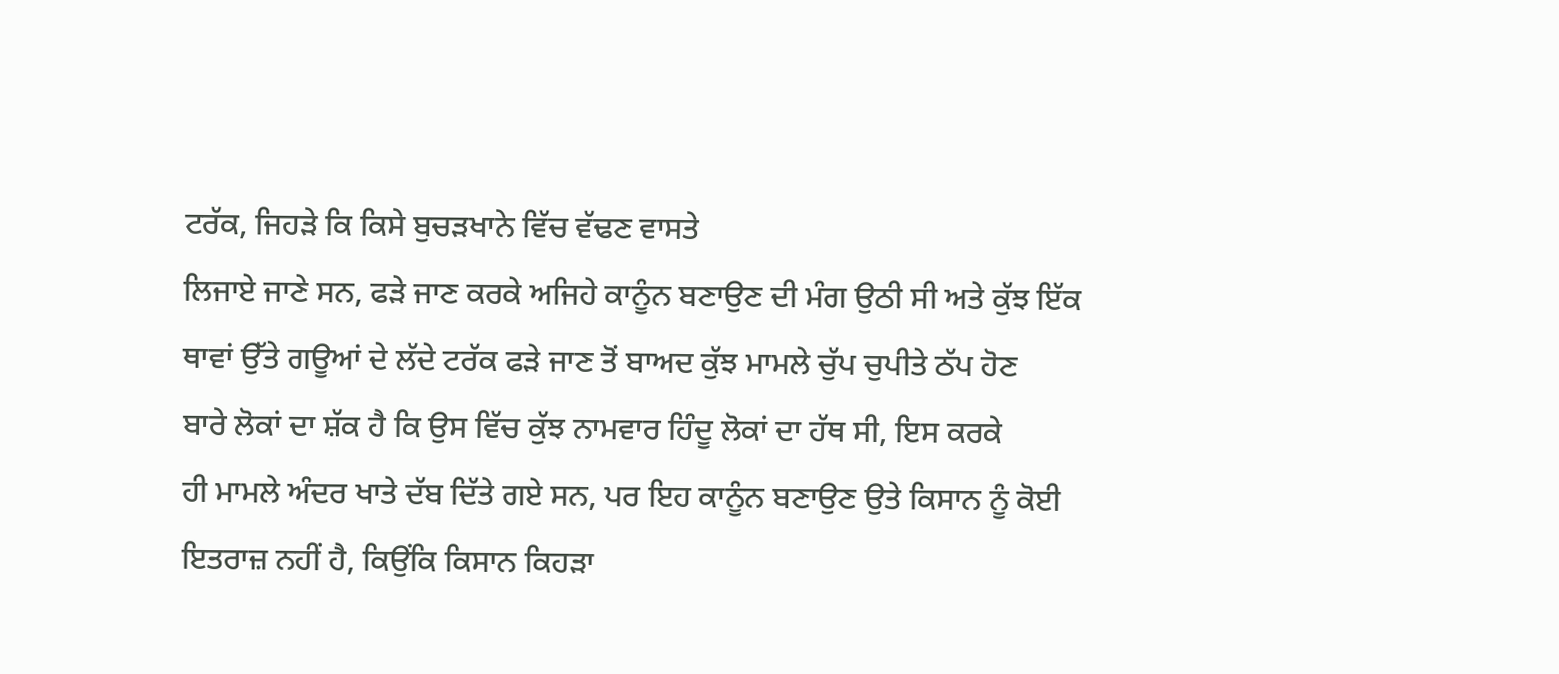ਟਰੱਕ, ਜਿਹੜੇ ਕਿ ਕਿਸੇ ਬੁਚੜਖਾਨੇ ਵਿੱਚ ਵੱਢਣ ਵਾਸਤੇ
ਲਿਜਾਏ ਜਾਣੇ ਸਨ, ਫੜੇ ਜਾਣ ਕਰਕੇ ਅਜਿਹੇ ਕਾਨੂੰਨ ਬਣਾਉਣ ਦੀ ਮੰਗ ਉਠੀ ਸੀ ਅਤੇ ਕੁੱਝ ਇੱਕ
ਥਾਵਾਂ ਉੱਤੇ ਗਊਆਂ ਦੇ ਲੱਦੇ ਟਰੱਕ ਫੜੇ ਜਾਣ ਤੋਂ ਬਾਅਦ ਕੁੱਝ ਮਾਮਲੇ ਚੁੱਪ ਚੁਪੀਤੇ ਠੱਪ ਹੋਣ
ਬਾਰੇ ਲੋਕਾਂ ਦਾ ਸ਼ੱਕ ਹੈ ਕਿ ਉਸ ਵਿੱਚ ਕੁੱਝ ਨਾਮਵਾਰ ਹਿੰਦੂ ਲੋਕਾਂ ਦਾ ਹੱਥ ਸੀ, ਇਸ ਕਰਕੇ
ਹੀ ਮਾਮਲੇ ਅੰਦਰ ਖਾਤੇ ਦੱਬ ਦਿੱਤੇ ਗਏ ਸਨ, ਪਰ ਇਹ ਕਾਨੂੰਨ ਬਣਾਉਣ ਉਤੇ ਕਿਸਾਨ ਨੂੰ ਕੋਈ
ਇਤਰਾਜ਼ ਨਹੀਂ ਹੈ, ਕਿਉਂਕਿ ਕਿਸਾਨ ਕਿਹੜਾ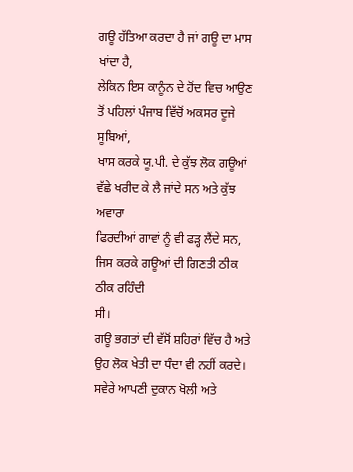ਗਊ ਹੱਤਿਆ ਕਰਦਾ ਹੈ ਜਾਂ ਗਊ ਦਾ ਮਾਸ ਖਾਂਦਾ ਹੈ,
ਲੇਕਿਨ ਇਸ ਕਾਨੂੰਨ ਦੇ ਹੋਂਦ ਵਿਚ ਆਉਣ ਤੋਂ ਪਹਿਲਾਂ ਪੰਜਾਬ ਵਿੱਚੋਂ ਅਕਸਰ ਦੂਜੇ ਸੂਬਿਆਂ,
ਖਾਸ ਕਰਕੇ ਯੂ.ਪੀ. ਦੇ ਕੁੱਝ ਲੋਕ ਗਊਆਂ ਵੱਛੇ ਖਰੀਦ ਕੇ ਲੈ ਜਾਂਦੇ ਸਨ ਅਤੇ ਕੁੱਝ ਅਵਾਰਾ
ਫਿਰਦੀਆਂ ਗਾਵਾਂ ਨੂੰ ਵੀ ਫੜ੍ਹ ਲੈਂਦੇ ਸਨ, ਜਿਸ ਕਰਕੇ ਗਊਆਂ ਦੀ ਗਿਣਤੀ ਠੀਕ ਠੀਕ ਰਹਿੰਦੀ
ਸੀ।
ਗਊ ਭਗਤਾਂ ਦੀ ਵੱਸੋਂ ਸ਼ਹਿਰਾਂ ਵਿੱਚ ਹੈ ਅਤੇ
ਉਹ ਲੋਕ ਖੇਤੀ ਦਾ ਧੰਦਾ ਵੀ ਨਹੀਂ ਕਰਦੇ। ਸਵੇਰੇ ਆਪਣੀ ਦੁਕਾਨ ਖੋਲੀ ਅਤੇ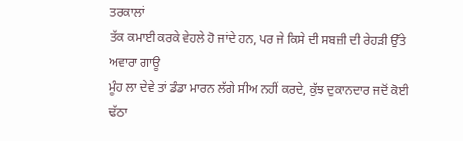ਤਰਕਾਲਾਂ
ਤੱਕ ਕਮਾਈ ਕਰਕੇ ਵੇਹਲੇ ਹੋ ਜਾਂਦੇ ਹਨ, ਪਰ ਜੇ ਕਿਸੇ ਦੀ ਸਬਜ਼ੀ ਦੀ ਰੇਹੜੀ ਉੱਤੇ ਅਵਾਰਾ ਗਾਊ
ਮੂੰਹ ਲਾ ਦੇਵੇ ਤਾਂ ਡੰਡਾ ਮਾਰਨ ਲੱਗੇ ਸੀਅ ਨਹੀਂ ਕਰਦੇ, ਕੁੱਝ ਦੁਕਾਨਦਾਰ ਜਦੋਂ ਕੋਈ ਢੱਠਾ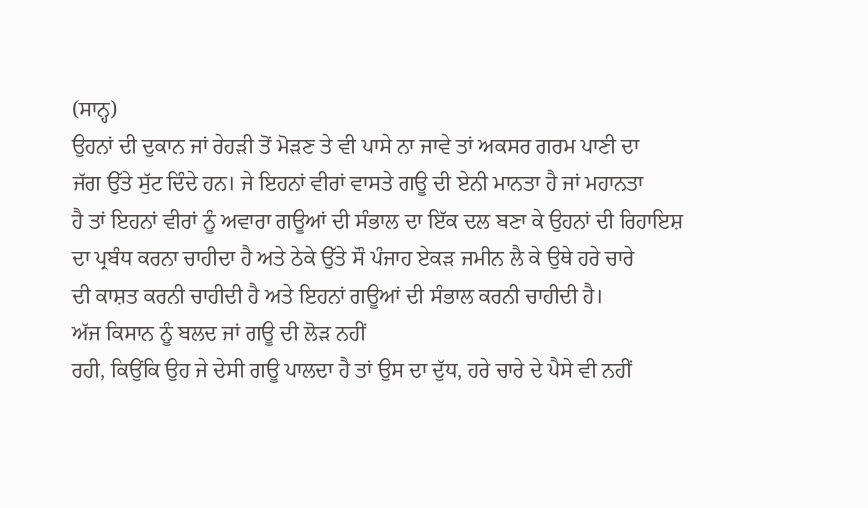(ਸਾਨ੍ਹ)
ਉਹਨਾਂ ਦੀ ਦੁਕਾਨ ਜਾਂ ਰੇਹੜੀ ਤੋਂ ਮੋੜਣ ਤੇ ਵੀ ਪਾਸੇ ਨਾ ਜਾਵੇ ਤਾਂ ਅਕਸਰ ਗਰਮ ਪਾਣੀ ਦਾ
ਜੱਗ ਉੱਤੇ ਸੁੱਟ ਦਿੰਦੇ ਹਨ। ਜੇ ਇਹਨਾਂ ਵੀਰਾਂ ਵਾਸਤੇ ਗਊ ਦੀ ਏਨੀ ਮਾਨਤਾ ਹੈ ਜਾਂ ਮਹਾਨਤਾ
ਹੈ ਤਾਂ ਇਹਨਾਂ ਵੀਰਾਂ ਨੂੰ ਅਵਾਰਾ ਗਊਆਂ ਦੀ ਸੰਭਾਲ ਦਾ ਇੱਕ ਦਲ ਬਣਾ ਕੇ ਉਹਨਾਂ ਦੀ ਰਿਹਾਇਸ਼
ਦਾ ਪ੍ਰਬੰਧ ਕਰਨਾ ਚਾਹੀਦਾ ਹੈ ਅਤੇ ਠੇਕੇ ਉੱਤੇ ਸੌ ਪੰਜਾਹ ਏਕੜ ਜਮੀਨ ਲੈ ਕੇ ਉਥੇ ਹਰੇ ਚਾਰੇ
ਦੀ ਕਾਸ਼ਤ ਕਰਨੀ ਚਾਹੀਦੀ ਹੈ ਅਤੇ ਇਹਨਾਂ ਗਊਆਂ ਦੀ ਸੰਭਾਲ ਕਰਨੀ ਚਾਹੀਦੀ ਹੈ।
ਅੱਜ ਕਿਸਾਨ ਨੂੰ ਬਲਦ ਜਾਂ ਗਊ ਦੀ ਲੋੜ ਨਹੀਂ
ਰਹੀ, ਕਿਉਂਕਿ ਉਹ ਜੇ ਦੇਸੀ ਗਊ ਪਾਲਦਾ ਹੈ ਤਾਂ ਉਸ ਦਾ ਦੁੱਧ, ਹਰੇ ਚਾਰੇ ਦੇ ਪੈਸੇ ਵੀ ਨਹੀਂ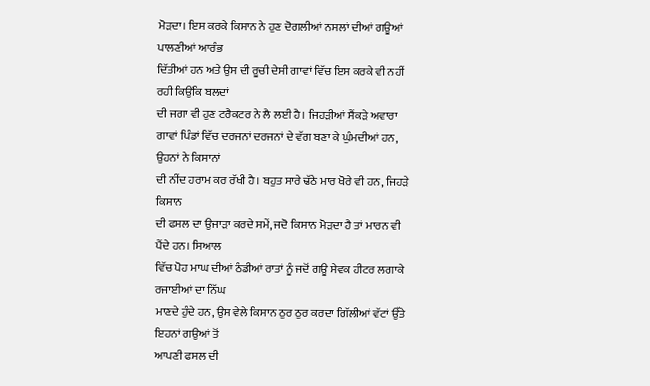ਮੋੜਦਾ। ਇਸ ਕਰਕੇ ਕਿਸਾਨ ਨੇ ਹੁਣ ਦੋਗਲੀਆਂ ਨਸਲਾਂ ਦੀਆਂ ਗਊਆਂ ਪਾਲਣੀਆਂ ਆਰੰਭ
ਦਿੱਤੀਆਂ ਹਨ ਅਤੇ ਉਸ ਦੀ ਰੂਚੀ ਦੇਸੀ ਗਾਵਾਂ ਵਿੱਚ ਇਸ ਕਰਕੇ ਵੀ ਨਹੀਂ ਰਹੀ ਕਿਉਂਕਿ ਬਲਦਾਂ
ਦੀ ਜਗਾ ਵੀ ਹੁਣ ਟਰੈਕਟਰ ਨੇ ਲੈ ਲਈ ਹੈ। ਜਿਹੜੀਆਂ ਸੈਂਕੜੇ ਅਵਾਰਾ
ਗਾਵਾਂ ਪਿੰਡਾਂ ਵਿੱਚ ਦਰਜਨਾਂ ਦਰਜਨਾਂ ਦੇ ਵੱਗ ਬਣਾ ਕੇ ਘੁੰਮਦੀਆਂ ਹਨ, ਉਹਨਾਂ ਨੇ ਕਿਸਾਨਾਂ
ਦੀ ਨੀਂਦ ਹਰਾਮ ਕਰ ਰੱਖੀ ਹੈ। ਬਹੁਤ ਸਾਰੇ ਢੱਠੇ ਮਾਰ ਖੋਰੇ ਵੀ ਹਨ, ਜਿਹੜੇ ਕਿਸਾਨ
ਦੀ ਫਸਲ ਦਾ ਉਜਾੜਾ ਕਰਦੇ ਸਮੇਂ, ਜਦੋ ਕਿਸਾਨ ਮੋੜਦਾ ਹੈ ਤਾਂ ਮਾਰਨ ਵੀ ਪੈਂਦੇ ਹਨ। ਸਿਆਲ
ਵਿੱਚ ਪੋਹ ਮਾਘ ਦੀਆਂ ਠੰਡੀਆਂ ਰਾਤਾਂ ਨੂੰ ਜਦੋਂ ਗਊ ਸੇਵਕ ਹੀਟਰ ਲਗਾਕੇ ਰਜਾਈਆਂ ਦਾ ਨਿੱਘ
ਮਾਣਦੇ ਹੁੰਦੇ ਹਨ, ਉਸ ਵੇਲੇ ਕਿਸਾਨ ਠੁਰ ਠੁਰ ਕਰਦਾ ਗਿੱਲੀਆਂ ਵੱਟਾਂ ਉੱਤੇ ਇਹਨਾਂ ਗਉਆਂ ਤੋਂ
ਆਪਣੀ ਫਸਲ ਦੀ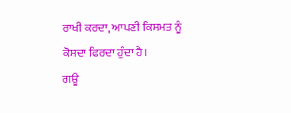ਰਾਖੀ ਕਰਦਾ, ਆਪਣੀ ਕਿਸਮਤ ਨੂੰ ਕੋਸਦਾ ਫਿਰਦਾ ਹੁੰਦਾ ਹੈ।
ਗਊ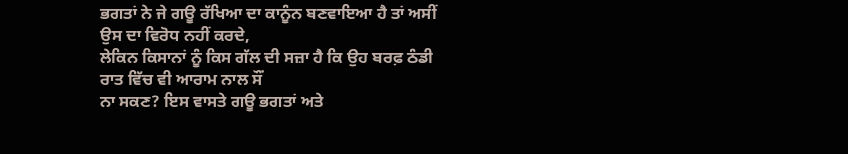ਭਗਤਾਂ ਨੇ ਜੇ ਗਊ ਰੱਖਿਆ ਦਾ ਕਾਨੂੰਨ ਬਣਵਾਇਆ ਹੈ ਤਾਂ ਅਸੀਂ ਉਸ ਦਾ ਵਿਰੋਧ ਨਹੀਂ ਕਰਦੇ,
ਲੇਕਿਨ ਕਿਸਾਨਾਂ ਨੂੰ ਕਿਸ ਗੱਲ ਦੀ ਸਜ਼ਾ ਹੈ ਕਿ ਉਹ ਬਰਫ਼ ਠੰਡੀ ਰਾਤ ਵਿੱਚ ਵੀ ਆਰਾਮ ਨਾਲ ਸੌਂ
ਨਾ ਸਕਣ? ਇਸ ਵਾਸਤੇ ਗਊ ਭਗਤਾਂ ਅਤੇ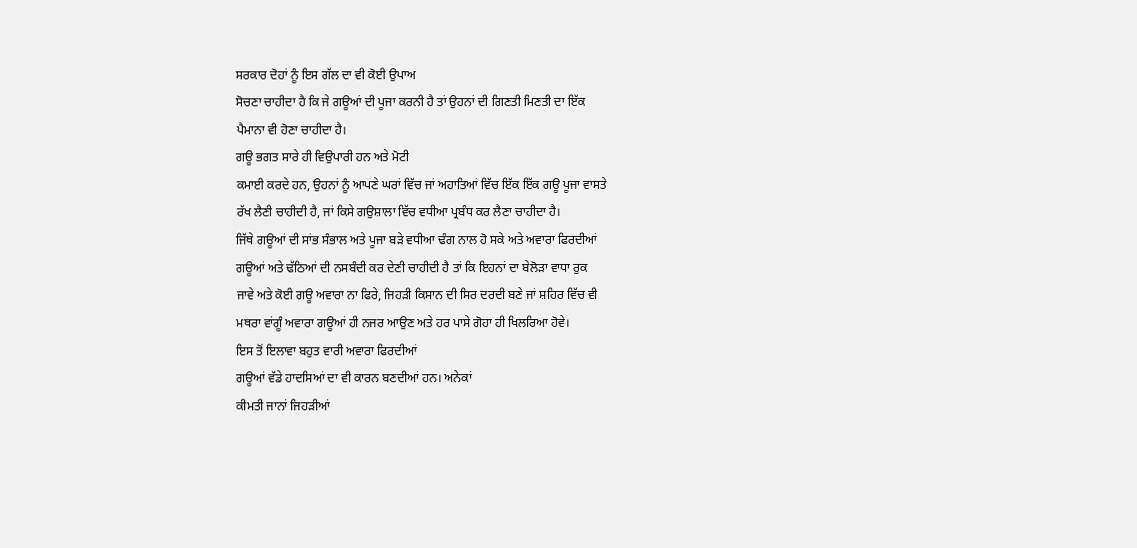ਸਰਕਾਰ ਦੋਹਾਂ ਨੂੰ ਇਸ ਗੱਲ ਦਾ ਵੀ ਕੋਈ ਉਪਾਅ
ਸੋਚਣਾ ਚਾਹੀਦਾ ਹੈ ਕਿ ਜੇ ਗਊਆਂ ਦੀ ਪੂਜਾ ਕਰਨੀ ਹੈ ਤਾਂ ਉਹਨਾਂ ਦੀ ਗਿਣਤੀ ਮਿਣਤੀ ਦਾ ਇੱਕ
ਪੈਮਾਨਾ ਵੀ ਹੋਣਾ ਚਾਹੀਦਾ ਹੈ।
ਗਊ ਭਗਤ ਸਾਰੇ ਹੀ ਵਿਉਪਾਰੀ ਹਨ ਅਤੇ ਮੋਟੀ
ਕਮਾਈ ਕਰਦੇ ਹਨ, ਉਹਨਾਂ ਨੂੰ ਆਪਣੇ ਘਰਾਂ ਵਿੱਚ ਜਾਂ ਅਹਾਤਿਆਂ ਵਿੱਚ ਇੱਕ ਇੱਕ ਗਊ ਪੂਜਾ ਵਾਸਤੇ
ਰੱਖ ਲੈਣੀ ਚਾਹੀਦੀ ਹੈ, ਜਾਂ ਕਿਸੇ ਗਉਸ਼ਾਲਾ ਵਿੱਚ ਵਧੀਆ ਪ੍ਰਬੰਧ ਕਰ ਲੈਣਾ ਚਾਹੀਦਾ ਹੈ।
ਜਿੱਥੇ ਗਊਆਂ ਦੀ ਸਾਂਭ ਸੰਭਾਲ ਅਤੇ ਪੂਜਾ ਬੜੇ ਵਧੀਆ ਢੰਗ ਨਾਲ ਹੋ ਸਕੇ ਅਤੇ ਅਵਾਰਾ ਫਿਰਦੀਆਂ
ਗਊਆਂ ਅਤੇ ਢੱਠਿਆਂ ਦੀ ਨਸਬੰਦੀ ਕਰ ਦੇਣੀ ਚਾਹੀਦੀ ਹੈ ਤਾਂ ਕਿ ਇਹਨਾਂ ਦਾ ਬੇਲੋੜਾ ਵਾਧਾ ਰੁਕ
ਜਾਵੇ ਅਤੇ ਕੋਈ ਗਊ ਅਵਾਰਾ ਨਾ ਫਿਰੇ, ਜਿਹੜੀ ਕਿਸਾਨ ਦੀ ਸਿਰ ਦਰਦੀ ਬਣੇ ਜਾਂ ਸ਼ਹਿਰ ਵਿੱਚ ਵੀ
ਮਥਰਾ ਵਾਂਗੂੰ ਅਵਾਰਾ ਗਊਆਂ ਹੀ ਨਜਰ ਆਉਣ ਅਤੇ ਹਰ ਪਾਸੇ ਗੋਹਾ ਹੀ ਖਿਲਰਿਆ ਹੋਵੇ।
ਇਸ ਤੋਂ ਇਲਾਵਾ ਬਹੁਤ ਵਾਰੀ ਅਵਾਰਾ ਫਿਰਦੀਆਂ
ਗਊਆਂ ਵੱਡੇ ਹਾਦਸਿਆਂ ਦਾ ਵੀ ਕਾਰਨ ਬਣਦੀਆਂ ਹਨ। ਅਨੇਕਾਂ
ਕੀਮਤੀ ਜਾਨਾਂ ਜਿਹੜੀਆਂ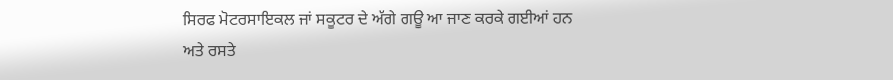ਸਿਰਫ ਮੋਟਰਸਾਇਕਲ ਜਾਂ ਸਕੂਟਰ ਦੇ ਅੱਗੇ ਗਊ ਆ ਜਾਣ ਕਰਕੇ ਗਈਆਂ ਹਨ
ਅਤੇ ਰਸਤੇ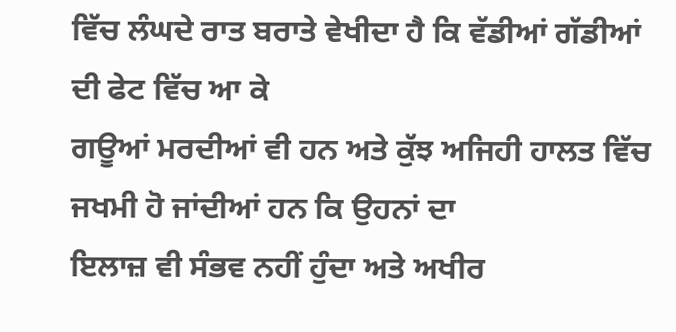ਵਿੱਚ ਲੰਘਦੇ ਰਾਤ ਬਰਾਤੇ ਵੇਖੀਦਾ ਹੈ ਕਿ ਵੱਡੀਆਂ ਗੱਡੀਆਂ ਦੀ ਫੇਟ ਵਿੱਚ ਆ ਕੇ
ਗਊਆਂ ਮਰਦੀਆਂ ਵੀ ਹਨ ਅਤੇ ਕੁੱਝ ਅਜਿਹੀ ਹਾਲਤ ਵਿੱਚ ਜਖਮੀ ਹੋ ਜਾਂਦੀਆਂ ਹਨ ਕਿ ਉਹਨਾਂ ਦਾ
ਇਲਾਜ਼ ਵੀ ਸੰਭਵ ਨਹੀਂ ਹੁੰਦਾ ਅਤੇ ਅਖੀਰ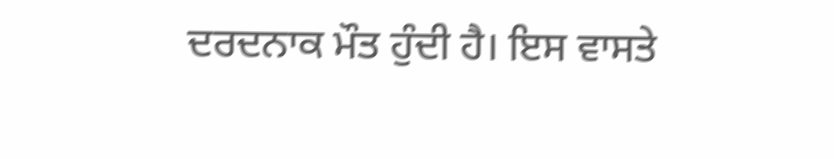ਦਰਦਨਾਕ ਮੌਤ ਹੁੰਦੀ ਹੈ। ਇਸ ਵਾਸਤੇ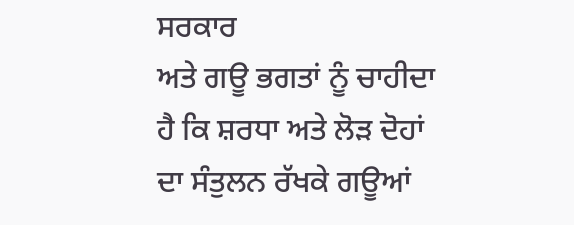ਸਰਕਾਰ
ਅਤੇ ਗਊ ਭਗਤਾਂ ਨੂੰ ਚਾਹੀਦਾ ਹੈ ਕਿ ਸ਼ਰਧਾ ਅਤੇ ਲੋੜ ਦੋਹਾਂ ਦਾ ਸੰਤੁਲਨ ਰੱਖਕੇ ਗਊਆਂ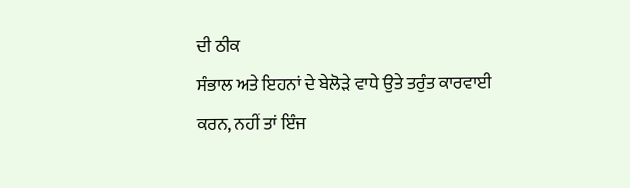ਦੀ ਠੀਕ
ਸੰਭਾਲ ਅਤੇ ਇਹਨਾਂ ਦੇ ਬੇਲੋੜੇ ਵਾਧੇ ਉਤੇ ਤਰੁੰਤ ਕਾਰਵਾਈ ਕਰਨ, ਨਹੀਂ ਤਾਂ ਇੰਜ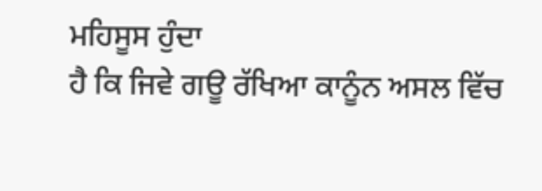ਮਹਿਸੂਸ ਹੁੰਦਾ
ਹੈ ਕਿ ਜਿਵੇ ਗਊ ਰੱਖਿਆ ਕਾਨੂੰਨ ਅਸਲ ਵਿੱਚ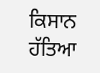ਕਿਸਾਨ ਹੱਤਿਆ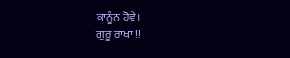ਕਾਨੂੰਨ ਹੋਵੇ।
ਗੁਰੂ ਰਾਖਾ !!